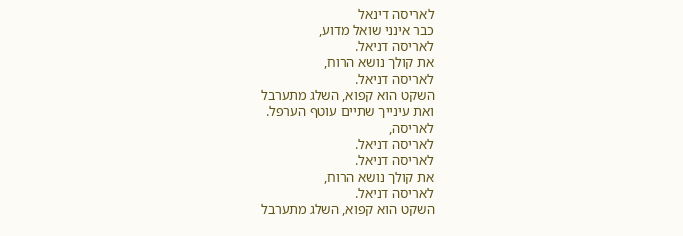לאריסה דינאל
כבר אינני שואל מדוע,
לאריסה דניאל.
את קולך נושא הרוח,
לאריסה דניאל.
השקט הוא קפוא, השלג מתערבל
ואת עינייך שתיים עוטף הערפל.
לאריסה,
לאריסה דניאל.
לאריסה דניאל.
את קולך נושא הרוח,
לאריסה דניאל.
השקט הוא קפוא, השלג מתערבל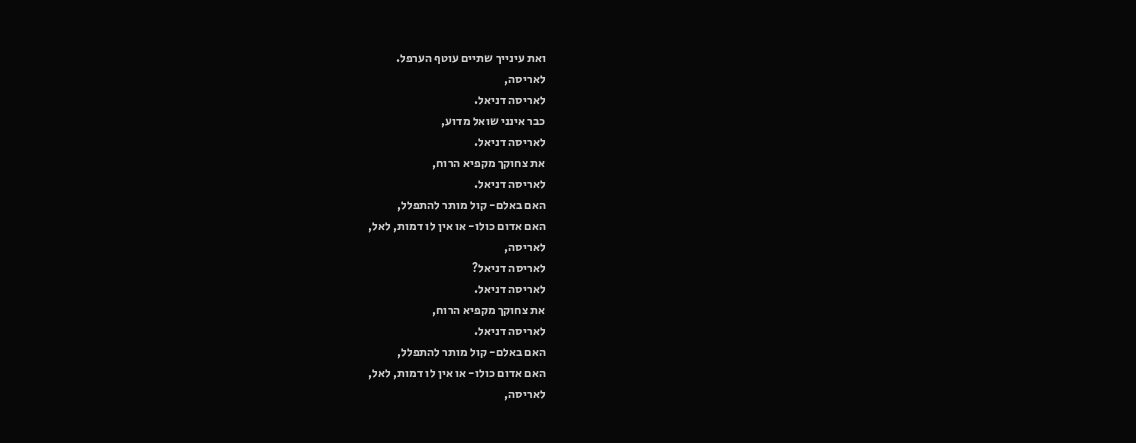ואת עינייך שתיים עוטף הערפל.
לאריסה,
לאריסה דניאל.
כבר אינני שואל מדוע,
לאריסה דניאל.
את צחוקך מקפיא הרוח,
לאריסה דניאל.
האם באלם- קול מותר להתפלל,
האם אדום כולו- או אין לו דמות, לאל,
לאריסה,
לאריסה דניאל?
לאריסה דניאל.
את צחוקך מקפיא הרוח,
לאריסה דניאל.
האם באלם- קול מותר להתפלל,
האם אדום כולו- או אין לו דמות, לאל,
לאריסה,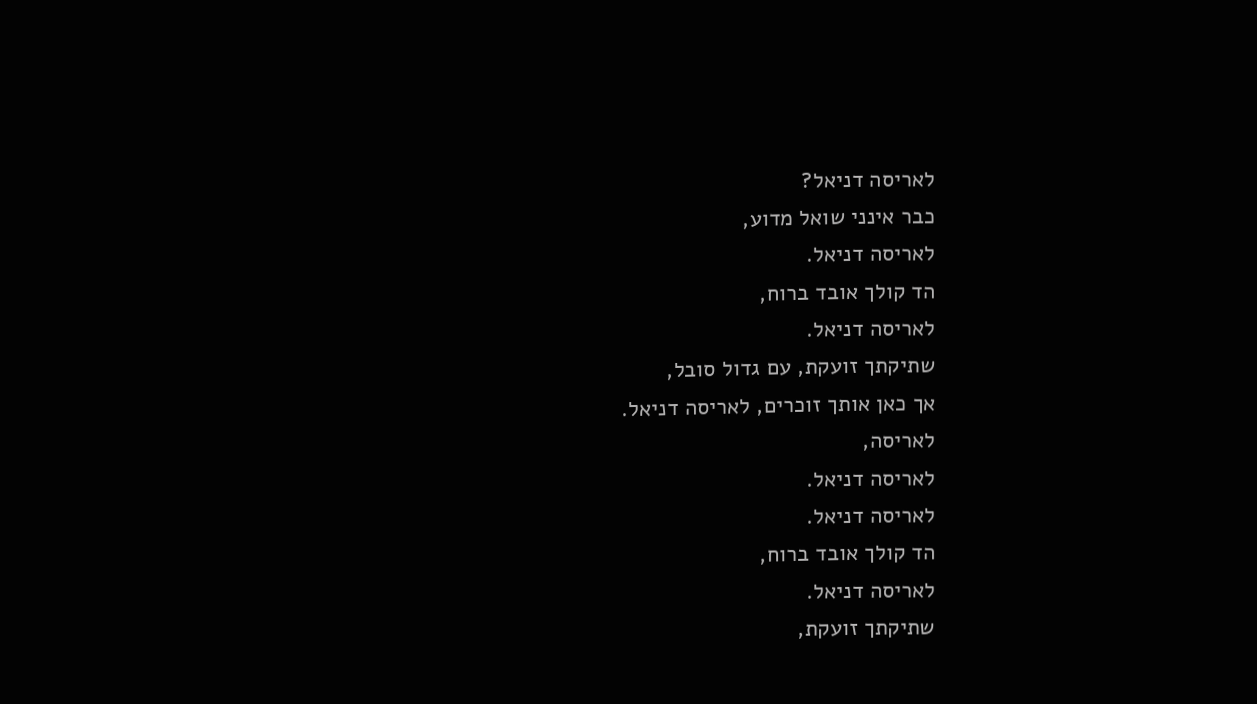לאריסה דניאל?
כבר אינני שואל מדוע,
לאריסה דניאל.
הד קולך אובד ברוח,
לאריסה דניאל.
שתיקתך זועקת, עם גדול סובל,
אך כאן אותך זוכרים, לאריסה דניאל.
לאריסה,
לאריסה דניאל.
לאריסה דניאל.
הד קולך אובד ברוח,
לאריסה דניאל.
שתיקתך זועקת,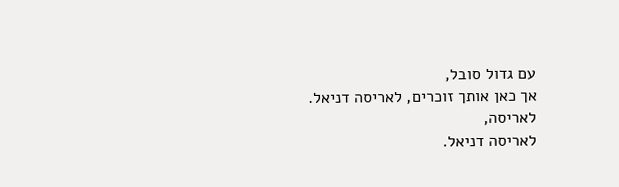עם גדול סובל,
אך כאן אותך זוכרים, לאריסה דניאל.
לאריסה,
לאריסה דניאל.